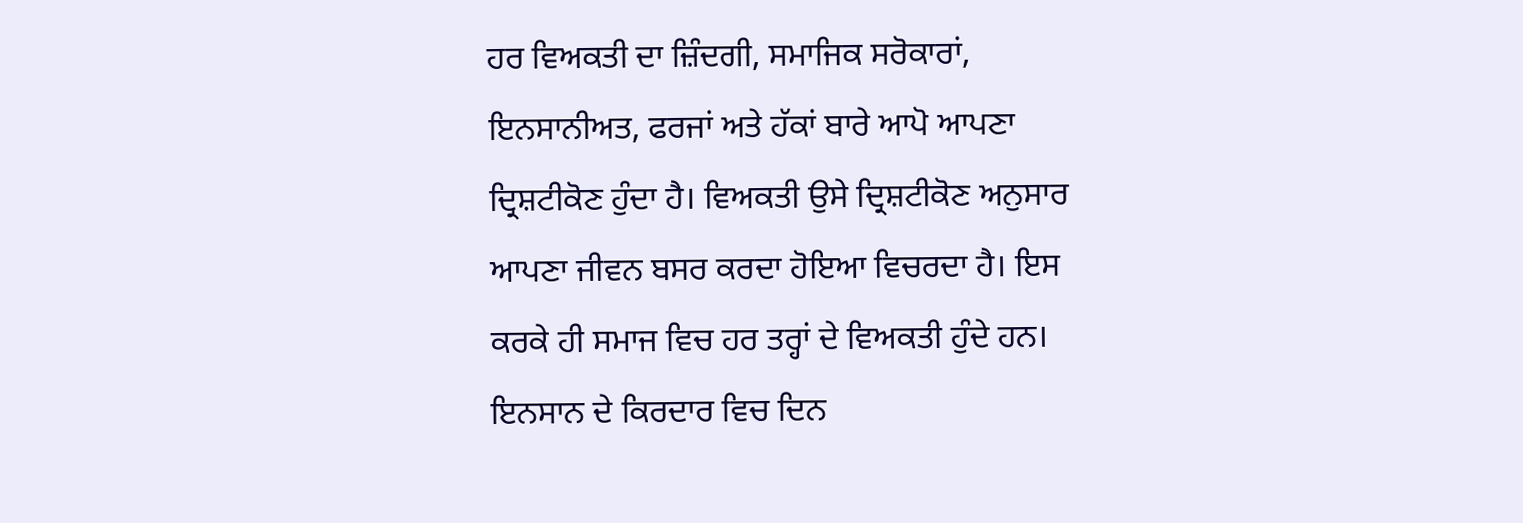ਹਰ ਵਿਅਕਤੀ ਦਾ ਜ਼ਿੰਦਗੀ, ਸਮਾਜਿਕ ਸਰੋਕਾਰਾਂ, ਇਨਸਾਨੀਅਤ, ਫਰਜਾਂ ਅਤੇ ਹੱਕਾਂ ਬਾਰੇ ਆਪੋ ਆਪਣਾ ਦ੍ਰਿਸ਼ਟੀਕੋਣ ਹੁੰਦਾ ਹੈ। ਵਿਅਕਤੀ ਉਸੇ ਦ੍ਰਿਸ਼ਟੀਕੋਣ ਅਨੁਸਾਰ ਆਪਣਾ ਜੀਵਨ ਬਸਰ ਕਰਦਾ ਹੋਇਆ ਵਿਚਰਦਾ ਹੈ। ਇਸ ਕਰਕੇ ਹੀ ਸਮਾਜ ਵਿਚ ਹਰ ਤਰ੍ਹਾਂ ਦੇ ਵਿਅਕਤੀ ਹੁੰਦੇ ਹਨ। ਇਨਸਾਨ ਦੇ ਕਿਰਦਾਰ ਵਿਚ ਦਿਨ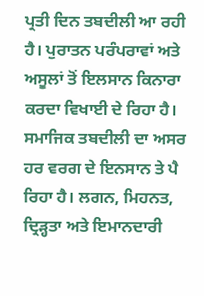ਪ੍ਰਤੀ ਦਿਨ ਤਬਦੀਲੀ ਆ ਰਹੀ ਹੈ। ਪੁਰਾਤਨ ਪਰੰਪਰਾਵਾਂ ਅਤੇ ਅਸੂਲਾਂ ਤੋਂ ਇਲਸਾਨ ਕਿਨਾਰਾ ਕਰਦਾ ਵਿਖਾਈ ਦੇ ਰਿਹਾ ਹੈ। ਸਮਾਜਿਕ ਤਬਦੀਲੀ ਦਾ ਅਸਰ ਹਰ ਵਰਗ ਦੇ ਇਨਸਾਨ ਤੇ ਪੈ ਰਿਹਾ ਹੈ। ਲਗਨ, ਮਿਹਨਤ, ਦ੍ਰਿੜ੍ਹਤਾ ਅਤੇ ਇਮਾਨਦਾਰੀ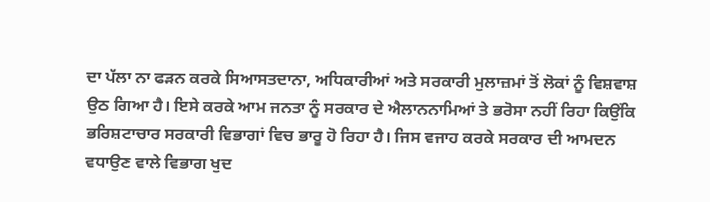ਦਾ ਪੱਲਾ ਨਾ ਫੜਨ ਕਰਕੇ ਸਿਆਸਤਦਾਨਾ, ਅਧਿਕਾਰੀਆਂ ਅਤੇ ਸਰਕਾਰੀ ਮੁਲਾਜ਼ਮਾਂ ਤੋਂ ਲੋਕਾਂ ਨੂੰ ਵਿਸ਼ਵਾਸ਼ ਉਠ ਗਿਆ ਹੈ। ਇਸੇ ਕਰਕੇ ਆਮ ਜਨਤਾ ਨੂੰ ਸਰਕਾਰ ਦੇ ਐਲਾਨਨਾਮਿਆਂ ਤੇ ਭਰੋਸਾ ਨਹੀਂ ਰਿਹਾ ਕਿਉਂਕਿ ਭਰਿਸ਼ਟਾਚਾਰ ਸਰਕਾਰੀ ਵਿਭਾਗਾਂ ਵਿਚ ਭਾਰੂ ਹੋ ਰਿਹਾ ਹੈ। ਜਿਸ ਵਜਾਹ ਕਰਕੇ ਸਰਕਾਰ ਦੀ ਆਮਦਨ ਵਧਾਉਣ ਵਾਲੇ ਵਿਭਾਗ ਖੁਦ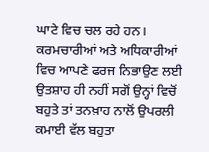ਘਾਟੇ ਵਿਚ ਚਲ ਰਹੇ ਹਨ। ਕਰਮਚਾਰੀਆਂ ਅਤੇ ਅਧਿਕਾਰੀਆਂ ਵਿਚ ਆਪਣੇ ਫਰਜ ਨਿਭਾਉਣ ਲਈ ਉਤਸ਼ਾਹ ਹੀ ਨਹੀਂ ਸਗੋਂ ਉਨ੍ਹਾਂ ਵਿਚੋਂ ਬਹੁਤੇ ਤਾਂ ਤਨਖ਼ਾਹ ਨਾਲੋਂ ਉਪਰਲੀ ਕਮਾਈ ਵੱਲ ਬਹੁਤਾ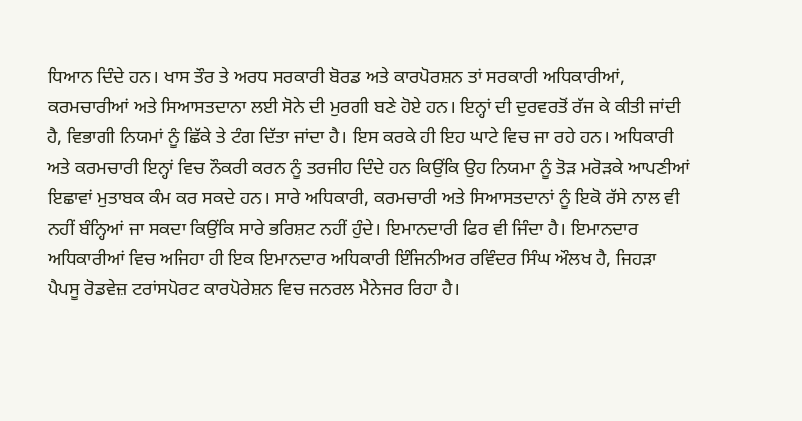ਧਿਆਨ ਦਿੰਦੇ ਹਨ। ਖਾਸ ਤੌਰ ਤੇ ਅਰਧ ਸਰਕਾਰੀ ਬੋਰਡ ਅਤੇ ਕਾਰਪੋਰਸ਼ਨ ਤਾਂ ਸਰਕਾਰੀ ਅਧਿਕਾਰੀਆਂ, ਕਰਮਚਾਰੀਆਂ ਅਤੇ ਸਿਆਸਤਦਾਨਾ ਲਈ ਸੋਨੇ ਦੀ ਮੁਰਗੀ ਬਣੇ ਹੋਏ ਹਨ। ਇਨ੍ਹਾਂ ਦੀ ਦੁਰਵਰਤੋਂ ਰੱਜ ਕੇ ਕੀਤੀ ਜਾਂਦੀ ਹੈ, ਵਿਭਾਗੀ ਨਿਯਮਾਂ ਨੂੰ ਛਿੱਕੇ ਤੇ ਟੰਗ ਦਿੱਤਾ ਜਾਂਦਾ ਹੈ। ਇਸ ਕਰਕੇ ਹੀ ਇਹ ਘਾਟੇ ਵਿਚ ਜਾ ਰਹੇ ਹਨ। ਅਧਿਕਾਰੀ ਅਤੇ ਕਰਮਚਾਰੀ ਇਨ੍ਹਾਂ ਵਿਚ ਨੌਕਰੀ ਕਰਨ ਨੂੰ ਤਰਜੀਹ ਦਿੰਦੇ ਹਨ ਕਿਉਂਕਿ ਉਹ ਨਿਯਮਾ ਨੂੰ ਤੋੜ ਮਰੋੜਕੇ ਆਪਣੀਆਂ ਇਛਾਵਾਂ ਮੁਤਾਬਕ ਕੰਮ ਕਰ ਸਕਦੇ ਹਨ। ਸਾਰੇ ਅਧਿਕਾਰੀ, ਕਰਮਚਾਰੀ ਅਤੇ ਸਿਆਸਤਦਾਨਾਂ ਨੂੰ ਇਕੋ ਰੱਸੇ ਨਾਲ ਵੀ ਨਹੀਂ ਬੰਨ੍ਹਿਆਂ ਜਾ ਸਕਦਾ ਕਿਉਂਕਿ ਸਾਰੇ ਭਰਿਸ਼ਟ ਨਹੀਂ ਹੁੰਦੇ। ਇਮਾਨਦਾਰੀ ਫਿਰ ਵੀ ਜਿੰਦਾ ਹੈ। ਇਮਾਨਦਾਰ ਅਧਿਕਾਰੀਆਂ ਵਿਚ ਅਜਿਹਾ ਹੀ ਇਕ ਇਮਾਨਦਾਰ ਅਧਿਕਾਰੀ ਇੰਜਿਨੀਅਰ ਰਵਿੰਦਰ ਸਿੰਘ ਔਲਖ ਹੈ, ਜਿਹੜਾ ਪੈਪਸੂ ਰੋਡਵੇਜ਼ ਟਰਾਂਸਪੋਰਟ ਕਾਰਪੋਰੇਸ਼ਨ ਵਿਚ ਜਨਰਲ ਮੈਨੇਜਰ ਰਿਹਾ ਹੈ।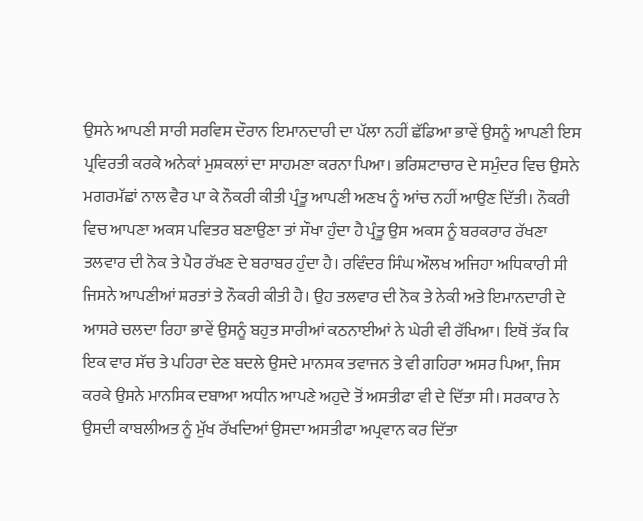ਉਸਨੇ ਆਪਣੀ ਸਾਰੀ ਸਰਵਿਸ ਦੌਰਾਨ ਇਮਾਨਦਾਰੀ ਦਾ ਪੱਲਾ ਨਹੀਂ ਛੱਡਿਆ ਭਾਵੇਂ ਉਸਨੂੰ ਆਪਣੀ ਇਸ ਪ੍ਰਵਿਰਤੀ ਕਰਕੇ ਅਨੇਕਾਂ ਮੁਸ਼ਕਲਾਂ ਦਾ ਸਾਹਮਣਾ ਕਰਨਾ ਪਿਆ। ਭਰਿਸ਼ਟਾਚਾਰ ਦੇ ਸਮੁੰਦਰ ਵਿਚ ਉਸਨੇ ਮਗਰਮੱਛਾਂ ਨਾਲ ਵੈਰ ਪਾ ਕੇ ਨੌਕਰੀ ਕੀਤੀ ਪ੍ਰੰਤੂ ਆਪਣੀ ਅਣਖ ਨੂੰ ਆਂਚ ਨਹੀਂ ਆਉਣ ਦਿੱਤੀ। ਨੌਕਰੀ ਵਿਚ ਆਪਣਾ ਅਕਸ ਪਵਿਤਰ ਬਣਾਉਣਾ ਤਾਂ ਸੌਖਾ ਹੁੰਦਾ ਹੈ ਪ੍ਰੰਤੂ ਉਸ ਅਕਸ ਨੂੰ ਬਰਕਰਾਰ ਰੱਖਣਾ ਤਲਵਾਰ ਦੀ ਨੋਕ ਤੇ ਪੈਰ ਰੱਖਣ ਦੇ ਬਰਾਬਰ ਹੁੰਦਾ ਹੈ। ਰਵਿੰਦਰ ਸਿੰਘ ਔਲਖ ਅਜਿਹਾ ਅਧਿਕਾਰੀ ਸੀ ਜਿਸਨੇ ਆਪਣੀਆਂ ਸ਼ਰਤਾਂ ਤੇ ਨੌਕਰੀ ਕੀਤੀ ਹੈ। ਉਹ ਤਲਵਾਰ ਦੀ ਨੋਕ ਤੇ ਨੇਕੀ ਅਤੇ ਇਮਾਨਦਾਰੀ ਦੇ ਆਸਰੇ ਚਲਦਾ ਰਿਹਾ ਭਾਵੇਂ ਉਸਨੂੰ ਬਹੁਤ ਸਾਰੀਆਂ ਕਠਨਾਈਆਂ ਨੇ ਘੇਰੀ ਵੀ ਰੱਖਿਆ। ਇਥੋਂ ਤੱਕ ਕਿ ਇਕ ਵਾਰ ਸੱਚ ਤੇ ਪਹਿਰਾ ਦੇਣ ਬਦਲੇ ਉਸਦੇ ਮਾਨਸਕ ਤਵਾਜਨ ਤੇ ਵੀ ਗਹਿਰਾ ਅਸਰ ਪਿਆ, ਜਿਸ ਕਰਕੇ ਉਸਨੇ ਮਾਨਸਿਕ ਦਬਾਆ ਅਧੀਨ ਆਪਣੇ ਅਹੁਦੇ ਤੋਂ ਅਸਤੀਫਾ ਵੀ ਦੇ ਦਿੱਤਾ ਸੀ। ਸਰਕਾਰ ਨੇ ਉਸਦੀ ਕਾਬਲੀਅਤ ਨੂੰ ਮੁੱਖ ਰੱਖਦਿਆਂ ਉਸਦਾ ਅਸਤੀਫਾ ਅਪ੍ਰਵਾਨ ਕਰ ਦਿੱਤਾ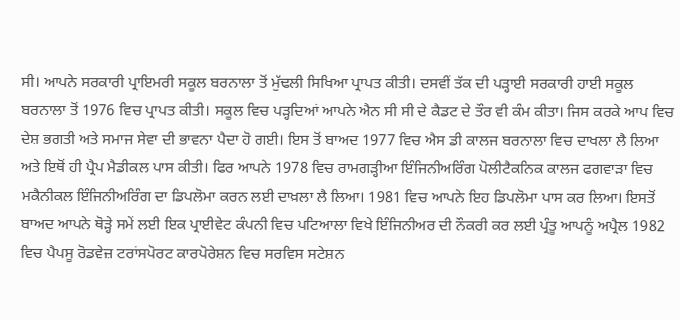ਸੀ। ਆਪਨੇ ਸਰਕਾਰੀ ਪ੍ਰਾਇਮਰੀ ਸਕੂਲ ਬਰਨਾਲਾ ਤੋਂ ਮੁੱਢਲੀ ਸਿਖਿਆ ਪ੍ਰਾਪਤ ਕੀਤੀ। ਦਸਵੀਂ ਤੱਕ ਦੀ ਪੜ੍ਹਾਈ ਸਰਕਾਰੀ ਹਾਈ ਸਕੂਲ ਬਰਨਾਲਾ ਤੋਂ 1976 ਵਿਚ ਪ੍ਰਾਪਤ ਕੀਤੀ। ਸਕੂਲ ਵਿਚ ਪੜ੍ਹਦਿਆਂ ਆਪਨੇ ਐਨ ਸੀ ਸੀ ਦੇ ਕੈਡਟ ਦੇ ਤੌਰ ਵੀ ਕੰਮ ਕੀਤਾ। ਜਿਸ ਕਰਕੇ ਆਪ ਵਿਚ ਦੇਸ਼ ਭਗਤੀ ਅਤੇ ਸਮਾਜ ਸੇਵਾ ਦੀ ਭਾਵਨਾ ਪੈਦਾ ਹੋ ਗਈ। ਇਸ ਤੋਂ ਬਾਅਦ 1977 ਵਿਚ ਐਸ ਡੀ ਕਾਲਜ ਬਰਨਾਲਾ ਵਿਚ ਦਾਖਲਾ ਲੈ ਲਿਆ ਅਤੇ ਇਥੋਂ ਹੀ ਪ੍ਰੈਪ ਮੈਡੀਕਲ ਪਾਸ ਕੀਤੀ। ਫਿਰ ਆਪਨੇ 1978 ਵਿਚ ਰਾਮਗੜ੍ਹੀਆ ਇੰਜਿਨੀਅਰਿੰਗ ਪੋਲੀਟੈਕਨਿਕ ਕਾਲਜ ਫਗਵਾੜਾ ਵਿਚ ਮਕੈਨੀਕਲ ਇੰਜਿਨੀਅਰਿੰਗ ਦਾ ਡਿਪਲੋਮਾ ਕਰਨ ਲਈ ਦਾਖ਼ਲਾ ਲੈ ਲਿਆ। 1981 ਵਿਚ ਆਪਨੇ ਇਹ ਡਿਪਲੋਮਾ ਪਾਸ ਕਰ ਲਿਆ। ਇਸਤੋਂ ਬਾਅਦ ਆਪਨੇ ਥੋੜ੍ਹੇ ਸਮੇਂ ਲਈ ਇਕ ਪ੍ਰਾਈਵੇਟ ਕੰਪਨੀ ਵਿਚ ਪਟਿਆਲਾ ਵਿਖੇ ਇੰਜਿਨੀਅਰ ਦੀ ਨੌਕਰੀ ਕਰ ਲਈ ਪ੍ਰੰਤੂ ਆਪਨੂੰ ਅਪ੍ਰੈਲ 1982 ਵਿਚ ਪੈਪਸੂ ਰੋਡਵੇਜ਼ ਟਰਾਂਸਪੋਰਟ ਕਾਰਪੋਰੇਸ਼ਨ ਵਿਚ ਸਰਵਿਸ ਸਟੇਸ਼ਨ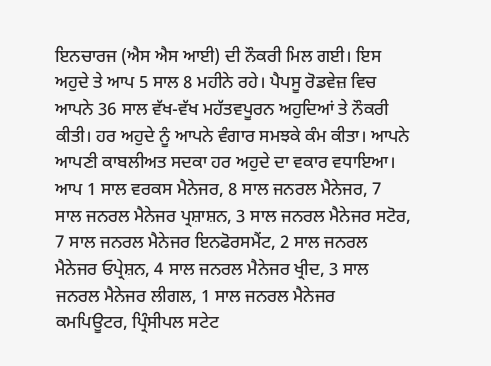ਇਨਚਾਰਜ (ਐਸ ਐਸ ਆਈ) ਦੀ ਨੌਕਰੀ ਮਿਲ ਗਈ। ਇਸ ਅਹੁਦੇ ਤੇ ਆਪ 5 ਸਾਲ 8 ਮਹੀਨੇ ਰਹੇ। ਪੈਪਸੂ ਰੋਡਵੇਜ਼ ਵਿਚ ਆਪਨੇ 36 ਸਾਲ ਵੱਖ-ਵੱਖ ਮਹੱਤਵਪੂਰਨ ਅਹੁਦਿਆਂ ਤੇ ਨੌਕਰੀ ਕੀਤੀ। ਹਰ ਅਹੁਦੇ ਨੂੰ ਆਪਨੇ ਵੰਗਾਰ ਸਮਝਕੇ ਕੰਮ ਕੀਤਾ। ਆਪਨੇ ਆਪਣੀ ਕਾਬਲੀਅਤ ਸਦਕਾ ਹਰ ਅਹੁਦੇ ਦਾ ਵਕਾਰ ਵਧਾਇਆ। ਆਪ 1 ਸਾਲ ਵਰਕਸ ਮੈਨੇਜਰ, 8 ਸਾਲ ਜਨਰਲ ਮੈਨੇਜਰ, 7 ਸਾਲ ਜਨਰਲ ਮੈਨੇਜਰ ਪ੍ਰਸ਼ਾਸ਼ਨ, 3 ਸਾਲ ਜਨਰਲ ਮੈਨੇਜਰ ਸਟੋਰ, 7 ਸਾਲ ਜਨਰਲ ਮੈਨੇਜਰ ਇਨਫੋਰਸਮੈਂਟ, 2 ਸਾਲ ਜਨਰਲ ਮੈਨੇਜਰ ਓਪ੍ਰੇਸ਼ਨ, 4 ਸਾਲ ਜਨਰਲ ਮੈਨੇਜਰ ਖ੍ਰੀਦ, 3 ਸਾਲ ਜਨਰਲ ਮੈਨੇਜਰ ਲੀਗਲ, 1 ਸਾਲ ਜਨਰਲ ਮੈਨੇਜਰ ਕਮਪਿਊਟਰ, ਪ੍ਰਿੰਸੀਪਲ ਸਟੇਟ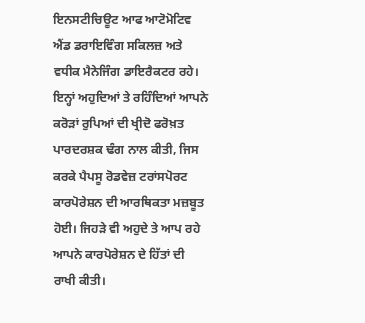ਇਨਸਟੀਚਿਊਟ ਆਫ ਆਟੋਮੋਟਿਵ ਐਂਡ ਡਰਾਇਵਿੰਗ ਸਕਿਲਜ਼ ਅਤੇ ਵਧੀਕ ਮੈਨੇਜਿੰਗ ਡਾਇਰੈਕਟਰ ਰਹੇ। ਇਨ੍ਹਾਂ ਅਹੁਦਿਆਂ ਤੇ ਰਹਿੰਦਿਆਂ ਆਪਨੇ ਕਰੋੜਾਂ ਰੁਪਿਆਂ ਦੀ ਖ੍ਰੀਦੋ ਫਰੋਖ਼ਤ ਪਾਰਦਰਸ਼ਕ ਢੰਗ ਨਾਲ ਕੀਤੀ, ਜਿਸ ਕਰਕੇ ਪੈਪਸੂ ਰੋਡਵੇਜ਼ ਟਰਾਂਸਪੋਰਟ ਕਾਰਪੋਰੇਸ਼ਨ ਦੀ ਆਰਥਿਕਤਾ ਮਜ਼ਬੂਤ ਹੋਈ। ਜਿਹੜੇ ਵੀ ਅਹੁਦੇ ਤੇ ਆਪ ਰਹੇ ਆਪਨੇ ਕਾਰਪੋਰੇਸ਼ਨ ਦੇ ਹਿੱਤਾਂ ਦੀ ਰਾਖੀ ਕੀਤੀ।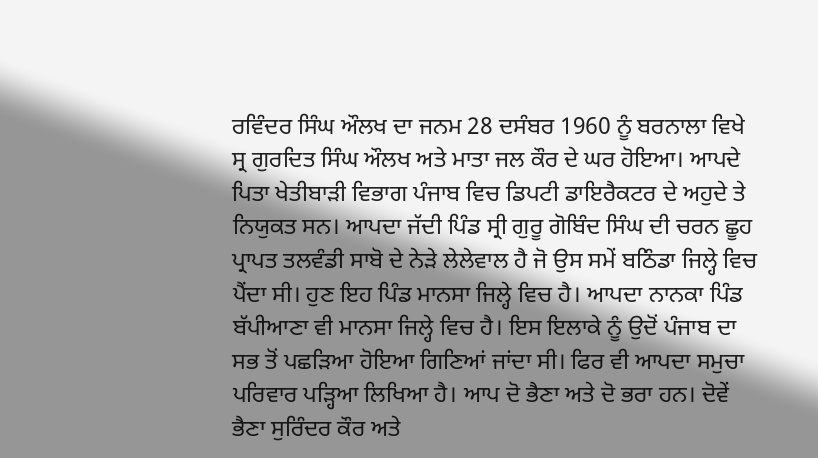ਰਵਿੰਦਰ ਸਿੰਘ ਔਲਖ ਦਾ ਜਨਮ 28 ਦਸੰਬਰ 1960 ਨੂੰ ਬਰਨਾਲਾ ਵਿਖੇ ਸ੍ਰ ਗੁਰਦਿਤ ਸਿੰਘ ਔਲਖ ਅਤੇ ਮਾਤਾ ਜਲ ਕੌਰ ਦੇ ਘਰ ਹੋਇਆ। ਆਪਦੇ ਪਿਤਾ ਖੇਤੀਬਾੜੀ ਵਿਭਾਗ ਪੰਜਾਬ ਵਿਚ ਡਿਪਟੀ ਡਾਇਰੈਕਟਰ ਦੇ ਅਹੁਦੇ ਤੇ ਨਿਯੁਕਤ ਸਨ। ਆਪਦਾ ਜੱਦੀ ਪਿੰਡ ਸ੍ਰੀ ਗੁਰੂ ਗੋਬਿੰਦ ਸਿੰਘ ਦੀ ਚਰਨ ਛੂਹ ਪ੍ਰਾਪਤ ਤਲਵੰਡੀ ਸਾਬੋ ਦੇ ਨੇੜੇ ਲੇਲੇਵਾਲ ਹੈ ਜੋ ਉਸ ਸਮੇਂ ਬਠਿੰਡਾ ਜਿਲ੍ਹੇ ਵਿਚ ਪੈਂਦਾ ਸੀ। ਹੁਣ ਇਹ ਪਿੰਡ ਮਾਨਸਾ ਜਿਲ੍ਹੇ ਵਿਚ ਹੈ। ਆਪਦਾ ਨਾਨਕਾ ਪਿੰਡ ਬੱਪੀਆਣਾ ਵੀ ਮਾਨਸਾ ਜਿਲ੍ਹੇ ਵਿਚ ਹੈ। ਇਸ ਇਲਾਕੇ ਨੂੰ ਉਦੋਂ ਪੰਜਾਬ ਦਾ ਸਭ ਤੋਂ ਪਛੜਿਆ ਹੋਇਆ ਗਿਣਿਆਂ ਜਾਂਦਾ ਸੀ। ਫਿਰ ਵੀ ਆਪਦਾ ਸਮੁਚਾ ਪਰਿਵਾਰ ਪੜ੍ਹਿਆ ਲਿਖਿਆ ਹੈ। ਆਪ ਦੋ ਭੈਣਾ ਅਤੇ ਦੋ ਭਰਾ ਹਨ। ਦੋਵੇਂ ਭੈਣਾ ਸੁਰਿੰਦਰ ਕੌਰ ਅਤੇ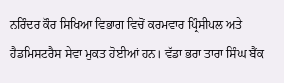ਨਰਿੰਦਰ ਕੌਰ ਸਿਖਿਆ ਵਿਭਾਗ ਵਿਚੋਂ ਕਰਮਵਾਰ ਪ੍ਰਿੰਸੀਪਲ ਅਤੇ ਹੈਡਮਿਸਟਰੈਸ ਸੇਵਾ ਮੁਕਤ ਹੋਈਆਂ ਹਨ। ਵੱਡਾ ਭਰਾ ਤਾਰਾ ਸਿੰਘ ਬੈਂਕ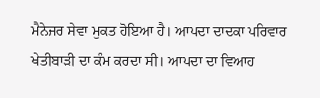ਮੈਨੇਜਰ ਸੇਵਾ ਮੁਕਤ ਹੋਇਆ ਹੈ। ਆਪਦਾ ਦਾਦਕਾ ਪਰਿਵਾਰ ਖੇਤੀਬਾੜੀ ਦਾ ਕੰਮ ਕਰਦਾ ਸੀ। ਆਪਦਾ ਦਾ ਵਿਆਹ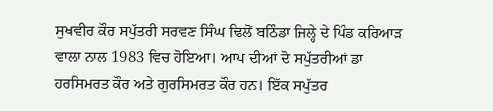ਸੁਖਵੀਰ ਕੌਰ ਸਪੁੱਤਰੀ ਸਰਵਣ ਸਿੰਘ ਢਿਲੋਂ ਬਠਿੰਡਾ ਜਿਲ੍ਹੇ ਦੇ ਪਿੰਡ ਕਰਿਆੜ ਵਾਲਾ ਨਾਲ 1983 ਵਿਚ ਹੋਇਆ। ਆਪ ਦੀਆਂ ਦੋ ਸਪੁੱਤਰੀਆਂ ਡਾ ਹਰਸਿਮਰਤ ਕੌਰ ਅਤੇ ਗੁਰਸਿਮਰਤ ਕੌਰ ਹਨ। ਇੱਕ ਸਪੁੱਤਰ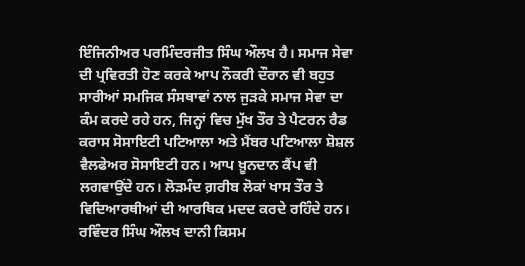ਇੰਜਿਨੀਅਰ ਪਰਮਿੰਦਰਜੀਤ ਸਿੰਘ ਔਲਖ ਹੈ। ਸਮਾਜ ਸੇਵਾ ਦੀ ਪ੍ਰਵਿਰਤੀ ਹੋਣ ਕਰਕੇ ਆਪ ਨੌਕਰੀ ਦੌਰਾਨ ਵੀ ਬਹੁਤ ਸਾਰੀਆਂ ਸਮਜਿਕ ਸੰਸਥਾਵਾਂ ਨਾਲ ਜੁੜਕੇ ਸਮਾਜ ਸੇਵਾ ਦਾ ਕੰਮ ਕਰਦੇ ਰਹੇ ਹਨ, ਜਿਨ੍ਹਾਂ ਵਿਚ ਮੁੱਖ ਤੌਰ ਤੇ ਪੈਟਰਨ ਰੈਡ ਕਰਾਸ ਸੋਸਾਇਟੀ ਪਟਿਆਲਾ ਅਤੇ ਮੈਂਬਰ ਪਟਿਆਲਾ ਸ਼ੋਸ਼ਲ ਵੈਲਫੇਅਰ ਸੋਸਾਇਟੀ ਹਨ। ਆਪ ਖ਼ੂਨਦਾਨ ਕੈਂਪ ਵੀ ਲਗਵਾਉਂਦੇ ਹਨ। ਲੋੜਮੰਦ ਗ਼ਰੀਬ ਲੋਕਾਂ ਖਾਸ ਤੌਰ ਤੇ ਵਿਦਿਆਰਥੀਆਂ ਦੀ ਆਰਥਿਕ ਮਦਦ ਕਰਦੇ ਰਹਿੰਦੇ ਹਨ। ਰਵਿੰਦਰ ਸਿੰਘ ਔਲਖ ਦਾਨੀ ਕਿਸਮ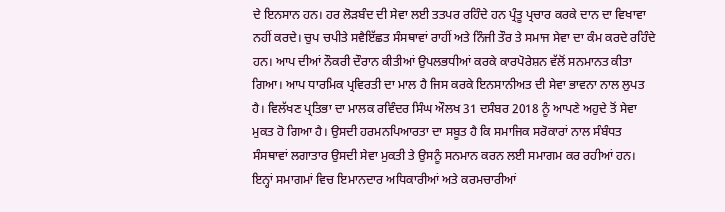ਦੇ ਇਨਸਾਨ ਹਨ। ਹਰ ਲੋੜਬੰਦ ਦੀ ਸੇਵਾ ਲਈ ਤਤਪਰ ਰਹਿੰਦੇ ਹਨ ਪ੍ਰੰਤੂ ਪ੍ਰਚਾਰ ਕਰਕੇ ਦਾਨ ਦਾ ਵਿਖਾਵਾ ਨਹੀਂ ਕਰਦੇ। ਚੁਪ ਚਪੀਤੇ ਸਵੈਇੱਛਤ ਸੰਸਥਾਵਾਂ ਰਾਹੀਂ ਅਤੇ ਨਿੰਜੀ ਤੌਰ ਤੇ ਸਮਾਜ ਸੇਵਾ ਦਾ ਕੰਮ ਕਰਦੇ ਰਹਿੰਦੇ ਹਨ। ਆਪ ਦੀਆਂ ਨੌਕਰੀ ਦੌਰਾਨ ਕੀਤੀਆਂ ਉਪਲਭਧੀਆਂ ਕਰਕੇ ਕਾਰਪੋਰੇਸ਼ਨ ਵੱਲੋਂ ਸਨਮਾਨਤ ਕੀਤਾ ਗਿਆ। ਆਪ ਧਾਰਮਿਕ ਪ੍ਰਵਿਰਤੀ ਦਾ ਮਾਲ ਹੈ ਜਿਸ ਕਰਕੇ ਇਨਸਾਨੀਅਤ ਦੀ ਸੇਵਾ ਭਾਵਨਾ ਨਾਲ ਲੁਪਤ ਹੈ। ਵਿਲੱਖਣ ਪ੍ਰਤਿਭਾ ਦਾ ਮਾਲਕ ਰਵਿੰਦਰ ਸਿੰਘ ਔਲਖ 31 ਦਸੰਬਰ 2018 ਨੂੰ ਆਪਣੇ ਅਹੁਦੇ ਤੋਂ ਸੇਵਾ ਮੁਕਤ ਹੋ ਗਿਆ ਹੈ। ਉਸਦੀ ਹਰਮਨਪਿਆਰਤਾ ਦਾ ਸਬੂਤ ਹੈ ਕਿ ਸਮਾਜਿਕ ਸਰੋਕਾਰਾਂ ਨਾਲ ਸੰਬੰਧਤ ਸੰਸਥਾਵਾਂ ਲਗਾਤਾਰ ਉਸਦੀ ਸੇਵਾ ਮੁਕਤੀ ਤੇ ਉਸਨੂੰ ਸਨਮਾਨ ਕਰਨ ਲਈ ਸਮਾਗਮ ਕਰ ਰਹੀਆਂ ਹਨ। ਇਨ੍ਹਾਂ ਸਮਾਗਮਾਂ ਵਿਚ ਇਮਾਨਦਾਰ ਅਧਿਕਾਰੀਆਂ ਅਤੇ ਕਰਮਚਾਰੀਆਂ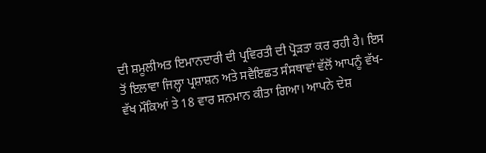ਦੀ ਸ਼ਮੂਲੀਅਤ ਇਮਾਨਦਾਰੀ ਦੀ ਪ੍ਰਵਿਰਤੀ ਦੀ ਪ੍ਰੋੜਤਾ ਕਰ ਰਹੀ ਹੈ। ਇਸ ਤੋਂ ਇਲਾਵਾ ਜਿਲ੍ਹਾ ਪ੍ਰਸ਼ਾਸ਼ਨ ਅਤੇ ਸਵੈਇਛਤ ਸੰਸਥਾਵਾਂ ਵੱਲੋਂ ਆਪਨੂੰ ਵੱਖ-ਵੱਖ ਮੌਕਿਆਂ ਤੇ 18 ਵਾਰ ਸਨਮਾਨ ਕੀਤਾ ਗਿਆ। ਆਪਨੇ ਦੇਸ਼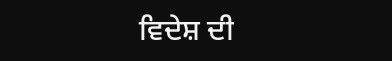ਵਿਦੇਸ਼ ਦੀ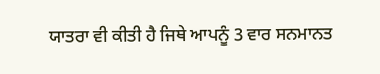ਯਾਤਰਾ ਵੀ ਕੀਤੀ ਹੈ ਜਿਥੇ ਆਪਨੂੰ 3 ਵਾਰ ਸਨਮਾਨਤ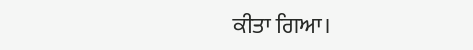ਕੀਤਾ ਗਿਆ।